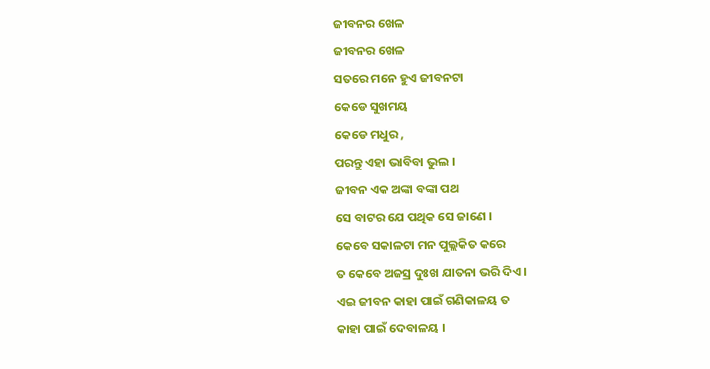ଜୀବନର ଖେଳ
ଜୀବନର ଖେଳ
ସତରେ ମନେ ହୁଏ ଜୀବନଟା
କେଡେ ସୁଖମୟ
କେଡେ ମଧୁର ,
ପରନ୍ତୁ ଏହା ଭାବିବା ଭୁଲ ।
ଜୀବନ ଏକ ଅଙ୍କା ବଙ୍କା ପଥ
ସେ ବାଟର ଯେ ପଥିକ ସେ ଜାଣେ ।
କେବେ ସକାଳଟା ମନ ପୁଲ୍ଲକିତ କରେ
ତ କେବେ ଅଜସ୍ର ଦୁଃଖ ଯାତନା ଭରି ଦିଏ ।
ଏଇ ଜୀବନ କାହା ପାଇଁ ଗଣିକାଳୟ ତ
କାହା ପାଇଁ ଦେବାଳୟ ।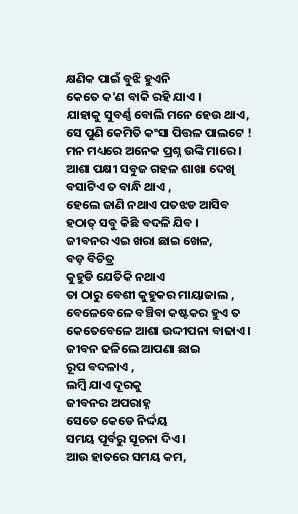କ୍ଷଣିକ ପାଇଁ ବୁଝି ହୁଏନି
କେତେ କ'ଣ ବାକି ରହି ଯାଏ ।
ଯାହାକୁ ସୁବର୍ଣ୍ଣ ବୋଲି ମନେ ହେଉ ଥାଏ,
ସେ ପୁଣି କେମିତି କଂସା ପିତ୍ତଳ ପାଲଟେ !
ମନ ମଧ୍ୟରେ ଅନେକ ପ୍ରଶ୍ନ ଉଙ୍କି ମାରେ ।
ଆଶା ପକ୍ଷୀ ସବୁଜ ଗହଳ ଶାଖା ଦେଖି
ବସାଟିଏ ତ ବାନ୍ଧି ଥାଏ ,
ହେଲେ ଜାଣି ନଥାଏ ପତଝଡ ଆସିବ
ହଠାତ୍ ସବୁ କିଛି ବଦଳି ଯିବ ।
ଜୀବନର ଏଇ ଖରା ଛାଇ ଖେଳ,
ବଡ଼ ବିଚିତ୍ର
କୁହୁଡି ଯେତିକି ନଥାଏ
ତା ଠାରୁ ବେଶୀ କୁହୁକର ମାୟାଜାଲ ,
ବେଳେବେଳେ ବଞ୍ଚିବା କଷ୍ଟକର ହୁଏ ତ
କେତେବେଳେ ଆଶା ଉଦ୍ଦୀପନା ବାଢାଏ ।
ଜୀବନ ଢଳିଲେ ଆପଣା ଛାଇ
ରୂପ ବଦଳାଏ ,
ଲମ୍ବି ଯାଏ ଦୂରକୁ
ଜୀବନର ଅପରାହ୍ନ
ସେତେ କେଡେ ନିର୍ଦ୍ଦୟ
ସମୟ ପୂର୍ବରୁ ସୂଚନା ଦିଏ ।
ଆଉ ହାତରେ ସମୟ କମ,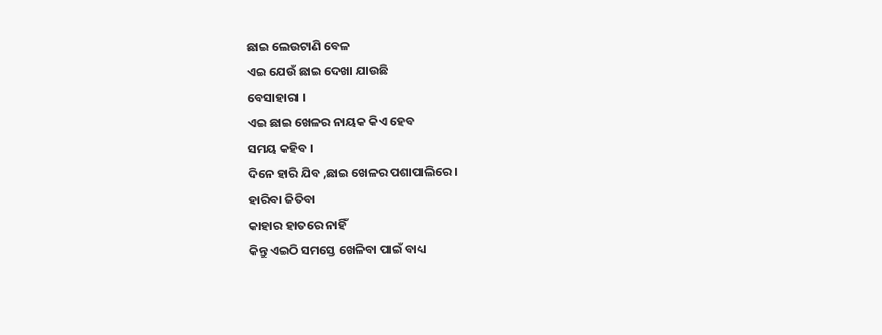ଛାଇ ଲେଉଟାଣି ବେଳ
ଏଇ ଯେଉଁ ଛାଇ ଦେଖା ଯାଉଛି
ବେସାହାରା ।
ଏଇ ଛାଇ ଖେଳର ନାୟକ କିଏ ହେବ
ସମୟ କହିବ ।
ଦିନେ ହାରି ଯିବ ,ଛାଇ ଖେଳର ପଶାପାଲିରେ ।
ହାରିବା ଜିତିବା
କାହାର ହାତରେ ନାହିଁ
କିନ୍ତୁ ଏଇଠି ସମସ୍ତେ ଖେଳିବା ପାଇଁ ବାଧ୍ୟ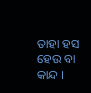ତାହା ହସ ହେଉ ବା କାନ୍ଦ ।